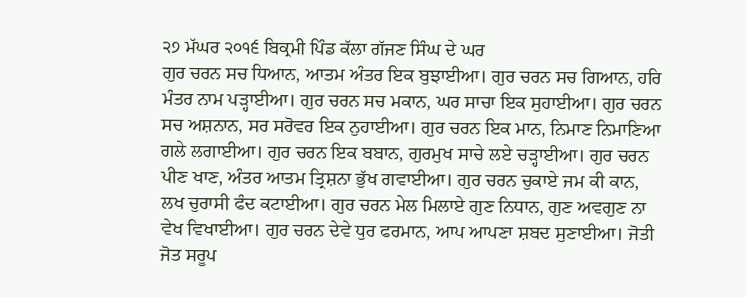੨੭ ਮੱਘਰ ੨੦੧੬ ਬਿਕ੍ਰਮੀ ਪਿੰਡ ਕੱਲਾ ਗੱਜਣ ਸਿੰਘ ਦੇ ਘਰ
ਗੁਰ ਚਰਨ ਸਚ ਧਿਆਨ, ਆਤਮ ਅੰਤਰ ਇਕ ਬੁਝਾਈਆ। ਗੁਰ ਚਰਨ ਸਚ ਗਿਆਨ, ਹਰਿ ਮੰਤਰ ਨਾਮ ਪੜ੍ਹਾਈਆ। ਗੁਰ ਚਰਨ ਸਚ ਮਕਾਨ, ਘਰ ਸਾਚਾ ਇਕ ਸੁਹਾਈਆ। ਗੁਰ ਚਰਨ ਸਚ ਅਸ਼ਨਾਨ, ਸਰ ਸਰੋਵਰ ਇਕ ਨੁਹਾਈਆ। ਗੁਰ ਚਰਨ ਇਕ ਮਾਨ, ਨਿਮਾਣ ਨਿਮਾਣਿਆ ਗਲੇ ਲਗਾਈਆ। ਗੁਰ ਚਰਨ ਇਕ ਬਬਾਨ, ਗੁਰਮੁਖ ਸਾਚੇ ਲਏ ਚੜ੍ਹਾਈਆ। ਗੁਰ ਚਰਨ ਪੀਣ ਖਾਣ, ਅੰਤਰ ਆਤਮ ਤ੍ਰਿਸ਼ਨਾ ਭੁੱਖ ਗਵਾਈਆ। ਗੁਰ ਚਰਨ ਚੁਕਾਏ ਜਮ ਕੀ ਕਾਨ, ਲਖ ਚੁਰਾਸੀ ਫੰਦ ਕਟਾਈਆ। ਗੁਰ ਚਰਨ ਮੇਲ ਮਿਲਾਏ ਗੁਣ ਨਿਧਾਨ, ਗੁਣ ਅਵਗੁਣ ਨਾ ਵੇਖ ਵਿਖਾਈਆ। ਗੁਰ ਚਰਨ ਦੇਵੇ ਧੁਰ ਫਰਮਾਨ, ਆਪ ਆਪਣਾ ਸ਼ਬਦ ਸੁਣਾਈਆ। ਜੋਤੀ ਜੋਤ ਸਰੂਪ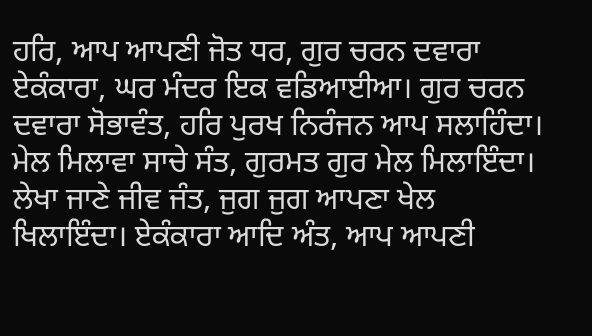ਹਰਿ, ਆਪ ਆਪਣੀ ਜੋਤ ਧਰ, ਗੁਰ ਚਰਨ ਦਵਾਰਾ ਏਕੰਕਾਰਾ, ਘਰ ਮੰਦਰ ਇਕ ਵਡਿਆਈਆ। ਗੁਰ ਚਰਨ ਦਵਾਰਾ ਸੋਭਾਵੰਤ, ਹਰਿ ਪੁਰਖ ਨਿਰੰਜਨ ਆਪ ਸਲਾਹਿੰਦਾ। ਮੇਲ ਮਿਲਾਵਾ ਸਾਚੇ ਸੰਤ, ਗੁਰਮਤ ਗੁਰ ਮੇਲ ਮਿਲਾਇੰਦਾ। ਲੇਖਾ ਜਾਣੇ ਜੀਵ ਜੰਤ, ਜੁਗ ਜੁਗ ਆਪਣਾ ਖੇਲ ਖਿਲਾਇੰਦਾ। ਏਕੰਕਾਰਾ ਆਦਿ ਅੰਤ, ਆਪ ਆਪਣੀ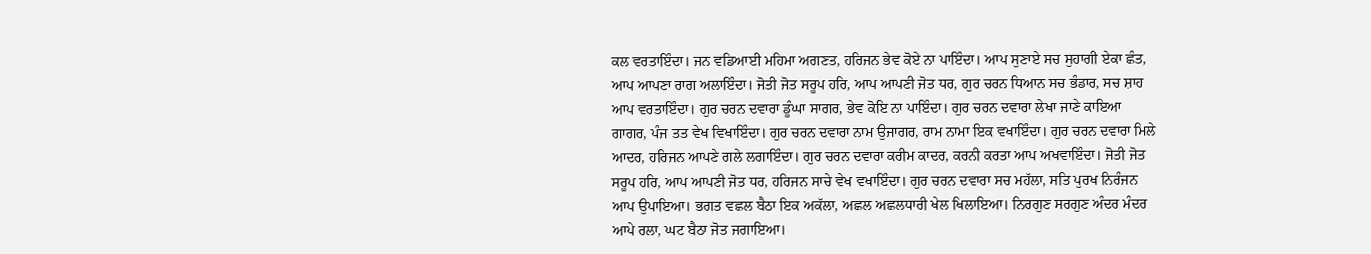ਕਲ ਵਰਤਾਇੰਦਾ। ਜਨ ਵਡਿਆਈ ਮਹਿਮਾ ਅਗਣਤ, ਹਰਿਜਨ ਭੇਵ ਕੋਏ ਨਾ ਪਾਇੰਦਾ। ਆਪ ਸੁਣਾਏ ਸਚ ਸੁਹਾਗੀ ਏਕਾ ਛੰਤ, ਆਪ ਆਪਣਾ ਰਾਗ ਅਲਾਇੰਦਾ। ਜੋਤੀ ਜੋਤ ਸਰੂਪ ਹਰਿ, ਆਪ ਆਪਣੀ ਜੋਤ ਧਰ, ਗੁਰ ਚਰਨ ਧਿਆਨ ਸਚ ਭੰਡਾਰ, ਸਚ ਸ਼ਾਹ ਆਪ ਵਰਤਾਇੰਦਾ। ਗੁਰ ਚਰਨ ਦਵਾਰਾ ਡੂੰਘਾ ਸਾਗਰ, ਭੇਵ ਕੋਇ ਨਾ ਪਾਇੰਦਾ। ਗੁਰ ਚਰਨ ਦਵਾਰਾ ਲੇਖਾ ਜਾਣੇ ਕਾਇਆ ਗਾਗਰ, ਪੰਜ ਤਤ ਵੇਖ ਵਿਖਾਇੰਦਾ। ਗੁਰ ਚਰਨ ਦਵਾਰਾ ਨਾਮ ਉਜਾਗਰ, ਰਾਮ ਨਾਮਾ ਇਕ ਵਖਾਇੰਦਾ। ਗੁਰ ਚਰਨ ਦਵਾਰਾ ਮਿਲੇ ਆਦਰ, ਹਰਿਜਨ ਆਪਣੇ ਗਲੇ ਲਗਾਇੰਦਾ। ਗੁਰ ਚਰਨ ਦਵਾਰਾ ਕਰੀਮ ਕਾਦਰ, ਕਰਨੀ ਕਰਤਾ ਆਪ ਅਖਵਾਇੰਦਾ। ਜੋਤੀ ਜੋਤ ਸਰੂਪ ਹਰਿ, ਆਪ ਆਪਣੀ ਜੋਤ ਧਰ, ਹਰਿਜਨ ਸਾਚੇ ਵੇਖ ਵਖਾਇੰਦਾ। ਗੁਰ ਚਰਨ ਦਵਾਰਾ ਸਚ ਮਹੱਲਾ, ਸਤਿ ਪੁਰਖ ਨਿਰੰਜਨ ਆਪ ਉਪਾਇਆ। ਭਗਤ ਵਛਲ ਬੈਠਾ ਇਕ ਅਕੱਲਾ, ਅਛਲ ਅਛਲਧਾਰੀ ਖੇਲ ਖਿਲਾਇਆ। ਨਿਰਗੁਣ ਸਰਗੁਣ ਅੰਦਰ ਮੰਦਰ ਆਪੇ ਰਲਾ, ਘਟ ਬੈਠਾ ਜੋਤ ਜਗਾਇਆ।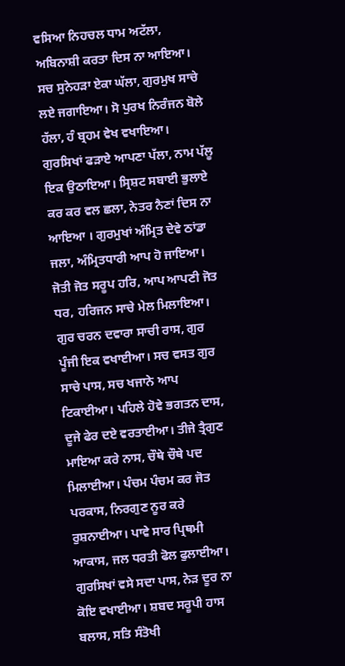ਵਸਿਆ ਨਿਹਚਲ ਧਾਮ ਅਟੱਲਾ, ਅਬਿਨਾਸ਼ੀ ਕਰਤਾ ਦਿਸ ਨਾ ਆਇਆ। ਸਚ ਸੁਨੇਹੜਾ ਏਕਾ ਘੱਲਾ, ਗੁਰਮੁਖ ਸਾਚੇ ਲਏ ਜਗਾਇਆ। ਸੋ ਪੁਰਖ ਨਿਰੰਜਨ ਬੋਲੇ ਹੱਲਾ, ਹੰ ਬ੍ਰਹਮ ਵੇਖ ਵਖਾਇਆ। ਗੁਰਸਿਖਾਂ ਫੜਾਏ ਆਪਣਾ ਪੱਲਾ, ਨਾਮ ਪੱਲੂ ਇਕ ਉਠਾਇਆ। ਸ੍ਰਿਸ਼ਟ ਸਬਾਈ ਭੁਲਾਏ ਕਰ ਕਰ ਵਲ ਛਲਾ, ਨੇਤਰ ਨੈਣਾਂ ਦਿਸ ਨਾ ਆਇਆ । ਗੁਰਮੁਖਾਂ ਅੰਮ੍ਰਿਤ ਦੇਵੇ ਠਾਂਡਾ ਜਲਾ, ਅੰਮ੍ਰਿਤਧਾਰੀ ਆਪ ਹੋ ਜਾਇਆ। ਜੋਤੀ ਜੋਤ ਸਰੂਪ ਹਰਿ, ਆਪ ਆਪਣੀ ਜੋਤ ਧਰ, ਹਰਿਜਨ ਸਾਚੇ ਮੇਲ ਮਿਲਾਇਆ। ਗੁਰ ਚਰਨ ਦਵਾਰਾ ਸਾਚੀ ਰਾਸ, ਗੁਰ ਪੂੰਜੀ ਇਕ ਵਖਾਈਆ। ਸਚ ਵਸਤ ਗੁਰ ਸਾਚੇ ਪਾਸ, ਸਚ ਖਜਾਨੇ ਆਪ ਟਿਕਾਈਆ। ਪਹਿਲੇ ਹੋਵੇ ਭਗਤਨ ਦਾਸ, ਦੂਜੇ ਫੇਰ ਦਏ ਵਰਤਾਈਆ। ਤੀਜੇ ਤ੍ਰੈਗੁਣ ਮਾਇਆ ਕਰੇ ਨਾਸ, ਚੌਥੇ ਚੌਥੇ ਪਦ ਮਿਲਾਈਆ। ਪੰਚਮ ਪੰਚਮ ਕਰ ਜੋਤ ਪਰਕਾਸ, ਨਿਰਗੁਣ ਨੂਰ ਕਰੇ ਰੁਸ਼ਨਾਈਆ। ਪਾਵੇ ਸਾਰ ਪ੍ਰਿਥਮੀ ਆਕਾਸ, ਜਲ ਧਰਤੀ ਫੋਲ ਫੁਲਾਈਆ। ਗੁਰਸਿਖਾਂ ਵਸੇ ਸਦਾ ਪਾਸ, ਨੇੜ ਦੂਰ ਨਾ ਕੋਇ ਵਖਾਈਆ। ਸ਼ਬਦ ਸਰੂਪੀ ਹਾਸ ਬਲਾਸ, ਸਤਿ ਸੰਤੋਖੀ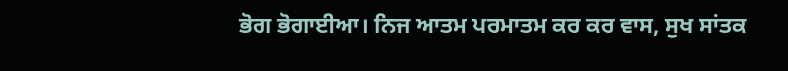ਭੋਗ ਭੋਗਾਈਆ। ਨਿਜ ਆਤਮ ਪਰਮਾਤਮ ਕਰ ਕਰ ਵਾਸ, ਸੁਖ ਸਾਂਤਕ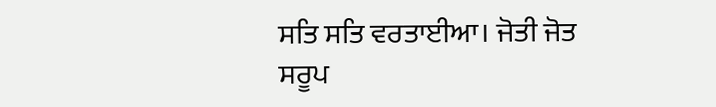ਸਤਿ ਸਤਿ ਵਰਤਾਈਆ। ਜੋਤੀ ਜੋਤ ਸਰੂਪ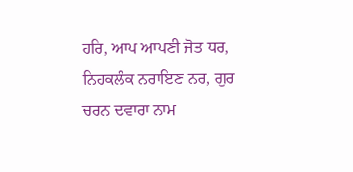ਹਰਿ, ਆਪ ਆਪਣੀ ਜੋਤ ਧਰ, ਨਿਹਕਲੰਕ ਨਰਾਇਣ ਨਰ, ਗੁਰ ਚਰਨ ਦਵਾਰਾ ਨਾਮ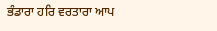ਭੰਡਾਰਾ ਹਰਿ ਵਰਤਾਰਾ ਆਪ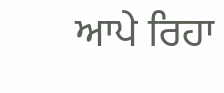ਆਪੇ ਰਿਹਾ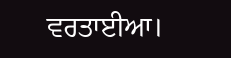ਵਰਤਾਈਆ।